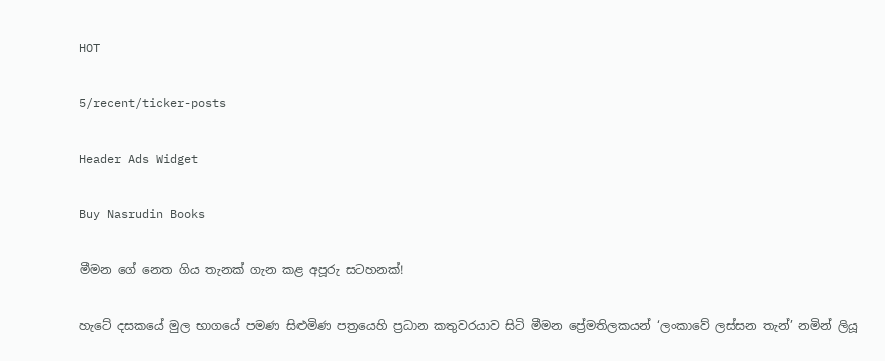HOT

5/recent/ticker-posts

Header Ads Widget

Buy Nasrudin Books

මීමන ගේ නෙත ගිය තැනක් ගැන ‍කළ අපූරු සටහනක්!

හැටේ දසකයේ මුල භාගයේ පමණ සිළුමිණ පත්‍රයෙහි ප්‍රධාන කතුවරයාව සිටි මීමන ප්‍රේමතිලකයන් ‘ලංකාවේ ලස්සන තැන්’ නමින් ලියූ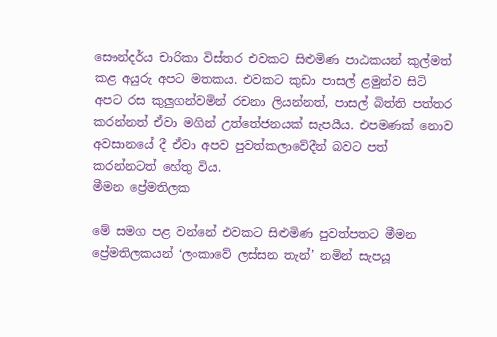සෞන්දර්ය චාරිකා විස්තර එවකට සිළුමිණ පාඨකයන් කුල්මත් කළ අයුරු අපට මතකය. එවකට කුඩා පාසල් ළමුන්ව සිටි අපට රස කුලුගන්වමින් රචනා ලියන්නත්, පාසල් බිත්ති පත්තර කරන්නත් ඒවා මගින් උත්තේජනයක් සැපයීය. එපමණක් නොව අවසානයේ දී ඒවා අපව පුවත්කලාවේදීන් බවට පත් කරන්නටත් හේතු විය.
මීමන ප්‍රේමතිලක

මේ සමග පළ වන්නේ එවකට සිළුමිණ පුවත්පතට මීමන ප්‍රේමතිලකයන් ‘ලංකාවේ ලස්සන තැන්’ නමින් සැපයූ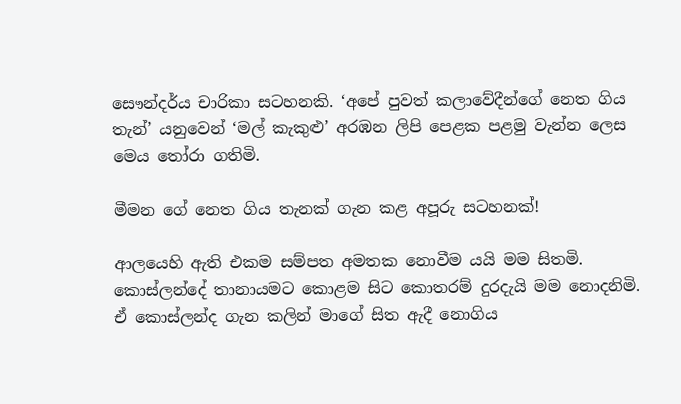සෞන්දර්ය චාරිකා සටහනකි. ‘අපේ පුවත් කලාවේදීන්ගේ නෙත ගිය තැන්’ යනුවෙන් ‘මල් කැකුළු’ අරඹන ලිපි පෙළක පළමු වැන්න ලෙස මෙය තෝරා ගතිමි.

මීමන ගේ නෙත ගිය තැනක් ගැන ‍කළ අපූරු සටහනක්!

ආලයෙහි ඇති එකම සම්පත අමතක නොවීම යයි මම සිතමි. කොස්ලන්දේ තානායමට කොළම සිට කොතරම් දුරදැයි මම නොදනිමි. ඒ කොස්ලන්ද ගැන කලින් මාගේ සිත ඇදී නොගිය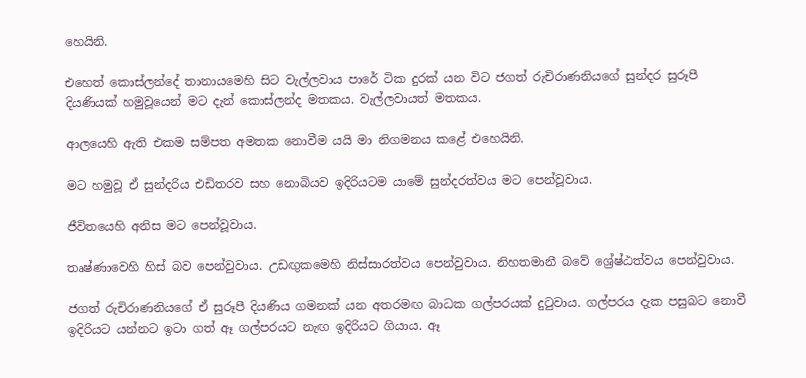හෙයිනි.

එහෙත් කොස්ලන්දේ තානායමෙහි සිට වැල්ලවාය පාරේ ටික දුරක් යන විට ජගත් රුචිරාණනියගේ සුන්දර සුරූපී දියණියක් හමුවූයෙන් මට දැන් කොස්ලන්ද මතකය. වැල්ලවායත් මතකය.

ආලයෙහි ඇති එකම සම්පත අමතක නොවීම යයි මා නිගමනය කළේ එහෙයිනි.

මට හමුවූ ඒ සුන්දරිය එඩිතරව සහ නොබියව ඉදිරියටම යාමේ සුන්දරත්වය මට පෙන්වූවාය.

ජීවිතයෙහි අනිස මට පෙන්වූවාය.

තෘෂ්ණාවෙහි හිස් බව පෙන්වුවාය. උඩඟුකමෙහි නිස්සාරත්වය පෙන්වුවාය. නිහතමානී බවේ ශ්‍රේෂ්ඨත්වය පෙන්වුවාය.

ජගත් රුචිරාණනියගේ ඒ සුරූපී දියණිය ගමනක් යන අතරමඟ බාධක ගල්පරයක් දුටුවාය. ගල්පරය දැක පසුබට නොවී ඉදිරියට යන්නට ඉටා ගත් ඈ ගල්පරයට නැඟ ඉදිරියට ගියාය. ඈ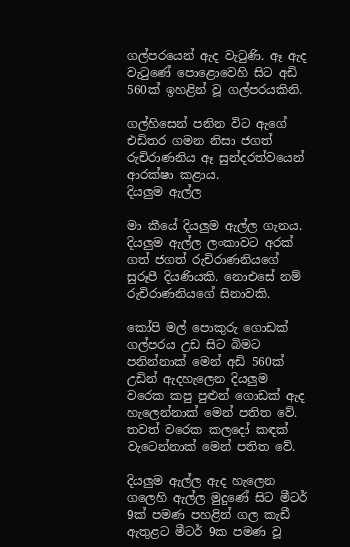ගල්පරයෙන් ඇද වැටුණි. ඈ ඇද වැටුණේ පොළොවෙහි සිට අඩි 560ක් ඉහළින් වූ ගල්පරයකිනි.

ගල්හිසෙන් පනින විට ඇගේ එඩිතර ගමන නිසා ජගත් රුචිරාණනිය ඈ සුන්දරත්වයෙන් ආරක්ෂා කළාය.
දියලුම ඇල්ල

මා කීයේ දියලුම ඇල්ල ගැනය. දියලුම ඇල්ල ලංකාවට අරක් ගත් ජගත් රුචිරාණනියගේ සුරූපී දියණියකි. නොඑසේ නම් රුචිරාණනියගේ සිනාවකි.

කෝපි මල් පොකුරු ගොඩක් ගල්පරය උඩ සිට බිමට පනින්නාක් මෙන් අඩි 560ක් උඩින් ඇදහැලෙන දියලුම වරෙක කපු පුළුන් ගොඩක් ඇද හැලෙන්නාක් මෙන් පතිත වේ. තවත් වරෙක කලදෝ කඳක් වැටෙන්නාක් මෙන් පතිත වේ.

දියලුම ඇල්ල ඇද හැලෙන ගලෙහි ඇල්ල මුදුණේ සිට මීටර් 9ක් පමණ පහළින් ගල කැඩී ඇතුළට මීටර් 9ක පමණ වූ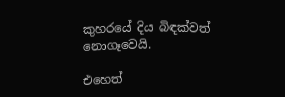කුහරයේ දිය බිඳක්වත් නොගෑවෙයි.

එහෙත්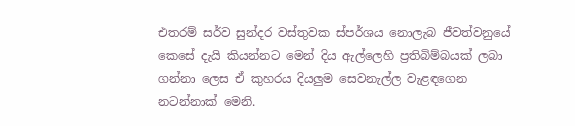එතරම් සර්ව සුන්දර වස්තුවක ස්පර්ශය නොලැබ ජීවත්වනුයේ කෙ‍සේ දැයි කියන්නට මෙන් දිය ඇල්ලෙහි ප්‍රතිබිම්බයක් ලබා ගන්නා ලෙස ඒ කුහරය දියලුම සෙවනැල්ල වැළඳගෙන නටන්නාක් මෙනි.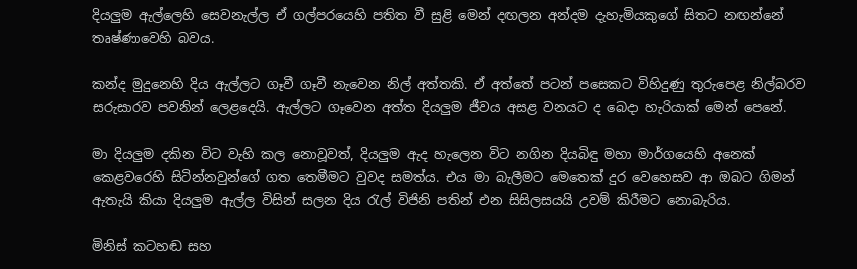දියලුම ඇල්ලෙහි සෙවනැල්ල ඒ ගල්පරයෙහි පතිත වී සුළි මෙන් දඟලන අන්දම දැහැමියකුගේ සිතට නඟ‍න්නේ තෘෂ්ණාවෙහි බවය.

කන්ද මුදුනෙහි දිය ඇල්ලට ගෑවී ගෑවී නැවෙන නිල් අත්තකි. ඒ අත්තේ පටන් පසෙකට විහිදුණු තුරුපෙළ නිල්බරව සරුසාරව පවනින් ලෙළදෙයි. ඇල්ලට ගෑවෙන අත්ත දියලුම ජීවය අසළ වනයට ද බෙදා හැරියාක් මෙන් පෙනේ.

මා දියලුම දකින විට වැහි කල නොවූවත්, දියලුම ඇද හැලෙන විට නගින දියබිඳු මහා මාර්ගයෙහි අනෙක් කෙළවරෙහි සිටින්නවුන්ගේ ගත තෙමීමට වුවද සමත්ය. එය මා බැලීමට මෙතෙක් දුර වෙහෙසව ආ ඔබට ගිමන් ඇතැයි කියා දියලුම ඇල්ල විසින් සලන දිය රැල් විජිනි පතින් එන සිසිලසයයි උවම් කිරීමට නොබැරිය.

මිනිස් කටහඬ සහ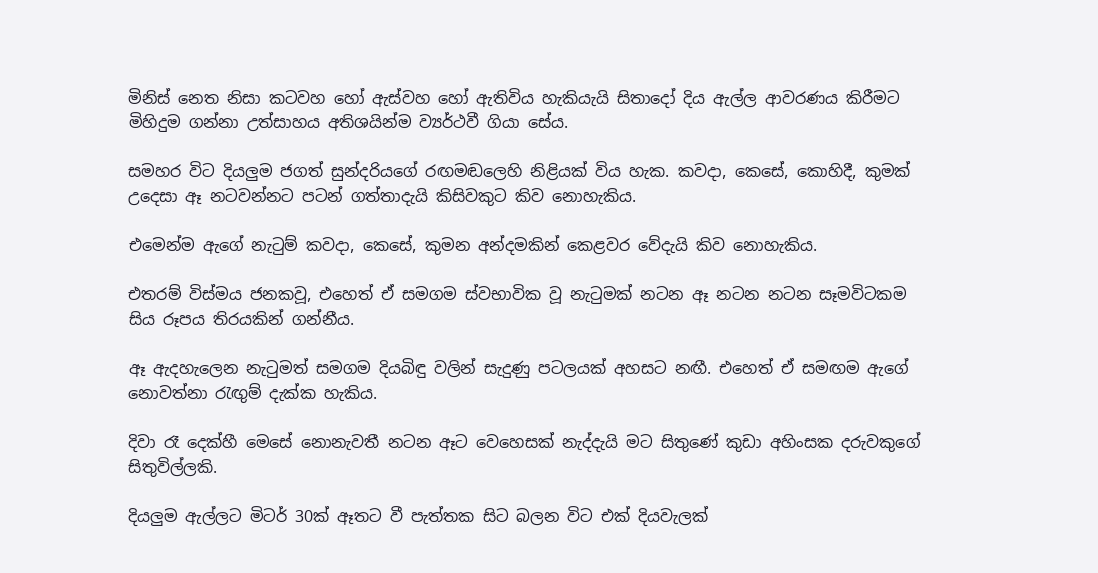මිනිස් නෙත නිසා කටවහ හෝ ඇස්වහ හෝ ඇතිවිය හැකියැයි සිතාදෝ දිය ඇල්ල ආවරණය කිරීමට මිහිදුම ගන්නා උත්සාහය අතිශයින්ම ව්‍යර්ථවී ගියා සේය.

සමහර විට දියලුම ජගත් සුන්දරියගේ රඟමඬලෙහි නිළියක් විය හැක. කවදා, කෙසේ, කොහිදී, කුමක් උදෙසා ඈ නටවන්නට පටන් ගත්තාදැයි කිසිවකුට කිව නොහැකිය.

එමෙන්ම ඇගේ නැටුම් කවදා, කෙසේ, කුමන අන්දමකින් කෙළවර වේදැයි කිව නොහැකිය.

එතරම් විස්මය ජනකවූ, එහෙත් ඒ සමගම ස්වභාවික වූ නැටුමක් නටන ඈ නටන නටන සෑමවිටකම සිය රූපය තිරයකින් ගන්නීය.

ඈ ඇදහැලෙන නැටුමත් සමගම දියබිඳු වලින් සැදුණු පටලයක් අහසට නඟී. එහෙත් ඒ සමඟම ඇගේ නොවත්නා රැඟුම් දැක්ක හැකිය.

දිවා රෑ දෙක්හී මෙසේ නොනැවතී නටන ඈට වෙහෙසක් නැද්දැයි මට සිතුණේ කුඩා අහිංසක දරුවකුගේ සිතුවිල්ලකි.

දියලුම ඇල්ලට මිටර් 30ක් ඈතට වී පැත්තක සිට බලන විට එක් දියවැලක්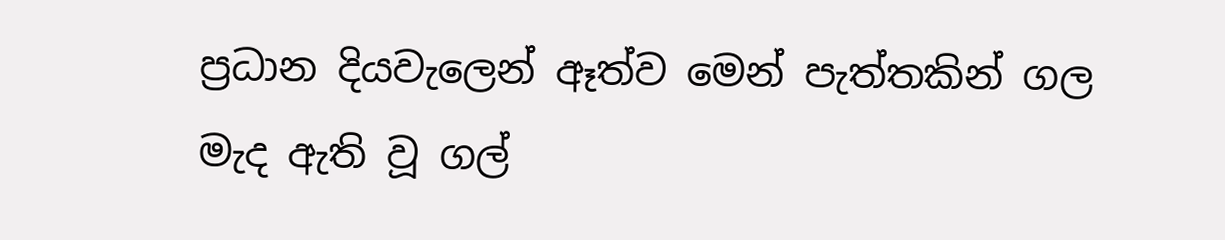ප්‍රධාන දියවැලෙන් ඈත්ව මෙන් පැත්තකින් ගල මැද ඇති වූ ගල්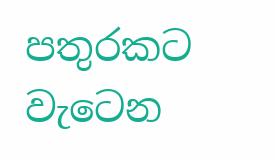පතුරකට වැටෙන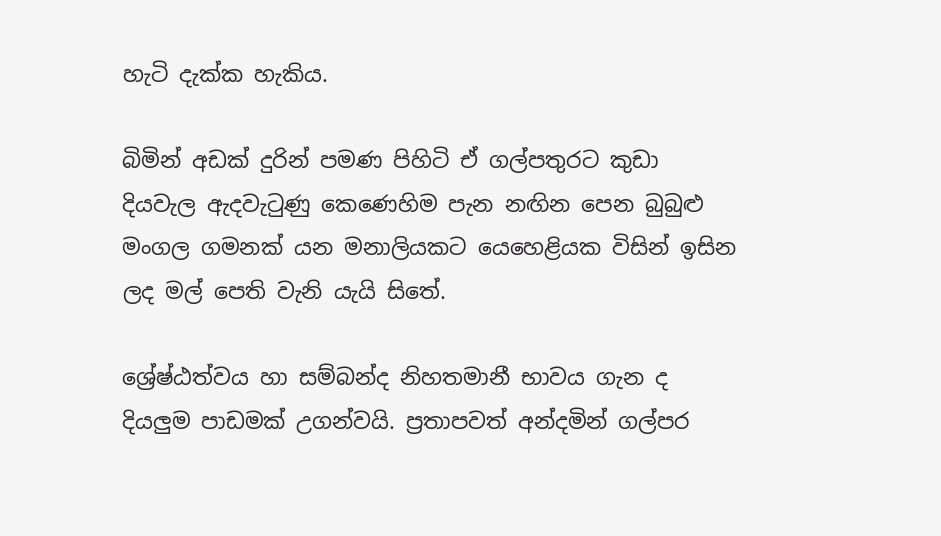හැටි දැක්ක හැකිය.

බිමින් අඩක් දුරින් පමණ පිහිටි ඒ ගල්පතුරට කුඩා දියවැල ඇදවැටුණු කෙණෙහිම පැන නඟින පෙන බුබුළු මංගල ගමනක් යන මනාලියකට යෙහෙළියක විසින් ඉසින ලද මල් පෙති වැනි යැයි සිතේ.

ශ්‍රේෂ්ඨත්වය හා සම්බන්ද නිහතමානී භාවය ගැන ද දියලුම පාඩමක් උගන්වයි. ප්‍රතාපවත් අ‍න්දමින් ගල්පර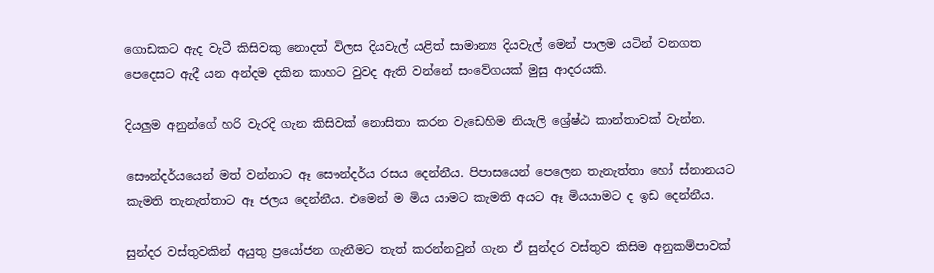ගොඩකට ඇද වැටී කිසිවකු නොදත් විලස දියවැල් යළිත් සාමාන්‍ය දියවැල් මෙන් පාලම යටින් වනගත පෙදෙසට ඇදී යන අන්දම දකින කාහට වුවද ඇති වන්නේ සංවේගයක් මුසු ආදරයකි.

දියලුම අනුන්ගේ හරි වැරදි ගැන කිසිවක් නොසිතා කරන වැඩෙහිම නියැලි ශ්‍රේෂ්ඨ කාන්තාවක් වැන්න.

සෞන්දර්යයෙන් මත් වන්නාට ඈ සෞන්දර්ය රසය දෙන්නීය. පිපාසයෙන් පෙලෙන තැනැත්තා හෝ ස්නානයට කැමති තැනැත්තාට ඈ ජලය දෙන්නීය. එමෙන් ම මිය යාමට කැමති අයට ඈ මියයාමට ද ඉඩ දෙන්නීය.

සුන්දර වස්තුවකින් අයුතු ප්‍රයෝජන ගැනීමට තැත් කරන්නවුන් ගැන ඒ සුන්දර වස්තුව කිසිම අනුකම්පාවක්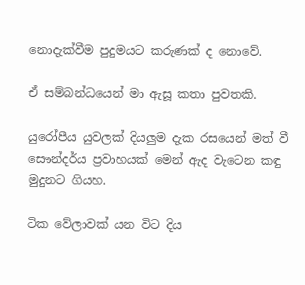නොදැක්වීම පුදුමයට කරුණක් ද නොවේ.

ඒ සම්බන්ධයෙන් මා ඇසූ කතා පුවතකි.

යුරෝපීය යුවලක් දියලුම දැක රසයෙන් මත් වී සෞන්දර්ය ප්‍රවාහයක් මෙන් ඇද වැටෙන කඳු මුදුනට ගියහ.

ටික වේලාවක් යන විට දිය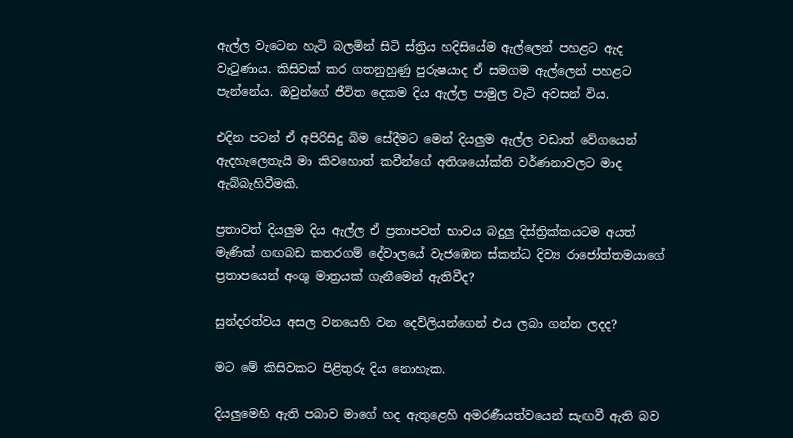ඇල්ල වැටෙන හැටි බලමින් සිටි ස්ත්‍රිය හදිසියේම ඇල්ලෙන් පහළට ඇද වැටුණාය. කිසිවක් කර ගතනුහුණු පුරුෂයාද ඒ සමගම ඇල්ලෙන් පහළට පැන්නේය. ඔවුන්‍ගේ ජීවිත දෙකම දිය ඇල්ල පාමුල වැටි අවසන් විය.

එදින පටන් ඒ අපිරිසිදු බිම සේදීමට මෙන් දියලුම ඇල්ල වඩාත් වේගයෙන් ඇදහැලෙතැයි මා කිවහොත් කවීන්ගේ අතිශයෝක්ති වර්ණනාවලට මාද ඇබ්බැහිවීමකි.

ප්‍රතාවත් දියලුම දිය ඇල්ල ඒ ප්‍රතාපවත් භාවය බදුලු දිස්ත්‍රික්කයටම අයත් මැණික් ගඟබඩ කතරගම් දේවාලයේ වැජඹෙන ස්කන්ධ දිව්‍ය රාජෝත්තමයාගේ ප්‍රතාපයෙන් අංශු මාත්‍රයක් ගැනීමෙන් ඇතිවීද?

සුන්දරත්වය අසල වනයෙහි වන දෙව්ලියන්ගෙන් එය ලබා ගන්න ලදද?

මට මේ කිසිවකට පිළිතුරු දිය නොහැක.

දියලුමෙහි ඇති පබාව මාගේ හද ඇතුළෙහි අමරණීයත්වයෙන් සැඟවී ඇති බව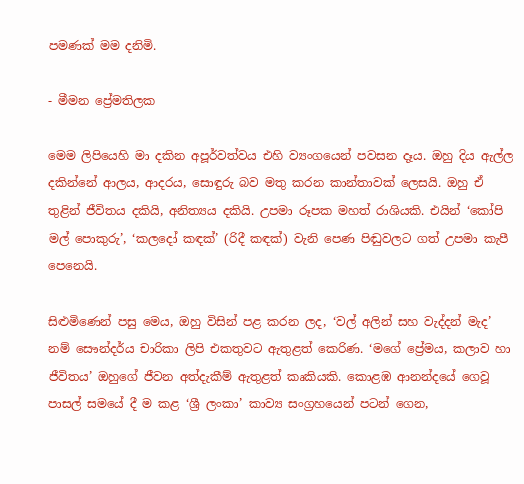පමණක් මම දනිමි.

- මීමන ප්‍රේමතිලක

මෙම ලිපියෙහි මා දකින අපූර්වත්වය එහි ව්‍යංගයෙන් පවසන දෑය. ඔහු දිය ඇල්ල දකින්නේ ආලය, ආදරය, සොඳුරු බව මතු කරන කාන්තාවක් ලෙසයි. ඔහු ඒ තුළින් ජීවිතය දකියි, අනිත්‍යය දකියි. උපමා රූපක මහත් රාශියකි. එයින් ‘කෝපි මල් පොකුරු’, ‘කලදෝ කඳක්’ (රිදී කඳක්) වැනි පෙණ පිඬුවලට ගත් උපමා කැපී පෙනෙයි.

සිළුමිණෙන් පසු මෙය, ඔහු විසින් පළ කරන ලද, ‘වල් අලින් සහ වැද්දන් මැද’ නම් සෞන්දර්ය චාරිකා ලිපි එකතුවට ඇතුළත් කෙරිණ. ‘මගේ ප්‍රේමය, කලාව හා ජීවිතය’ ඔහුගේ ජීවන අත්දැකීම් ඇතුළත් කෘකියකි. කොළඹ ආනන්දයේ ගෙවූ පාසල් සමයේ දී ම කළ ‘ශ්‍රී ලංකා’ කාව්‍ය සංග්‍රහයෙන් පටන් ගෙන,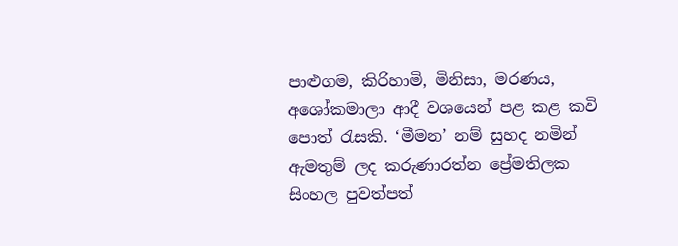පාළුගම, කිරිහාමි, මිනිසා, මරණය, අශෝකමාලා ආදී වශයෙන් පළ කළ කවි පොත් රැසකි. ‘මීමන’ නම් සුහද නමින් ඇමතුම් ලද කරුණාරත්න ප්‍රේමතිලක සිංහල පුවත්පත්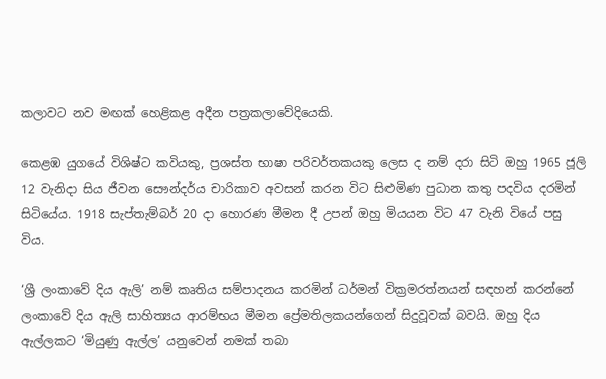කලාවට නව මඟක් හෙළිකළ අදීන පත්‍රකලාවේදියෙකි.

කෙළඹ යුගයේ විශිෂ්ට කවියකු, ප්‍රශස්ත භාෂා පරිවර්තකයකු ලෙස ද නම් දරා සිටි ඔහු 1965 ජූලි 12 වැනිදා සිය ජීවන සෞන්දර්ය චාරිකාව අවසන් කරන විට සිළුමිණ පුධාන කතු පදවිය දරමින් සිටියේය. 1918 සැප්තැම්බර් 20 දා හොරණ මීමන දී උපන් ඔහු මියයන විට 47 වැනි වියේ පසු විය.

‘ශ්‍රී ලංකාවේ දිය ඇලි’ නම් කෘතිය සම්පාදනය කරමින් ධර්මන් වික්‍රමරත්නයන් සඳහන් කරන්නේ ලංකාවේ දිය ඇලි සාහිත්‍යය ආරම්භය මීමන ප්‍රේමතිලකයන්ගෙන් සිදුවූවක් බවයි. ඔහු දිය ඇල්ලකට ‘මියුණු ඇල්ල’ යනුවෙන් නමක් තබා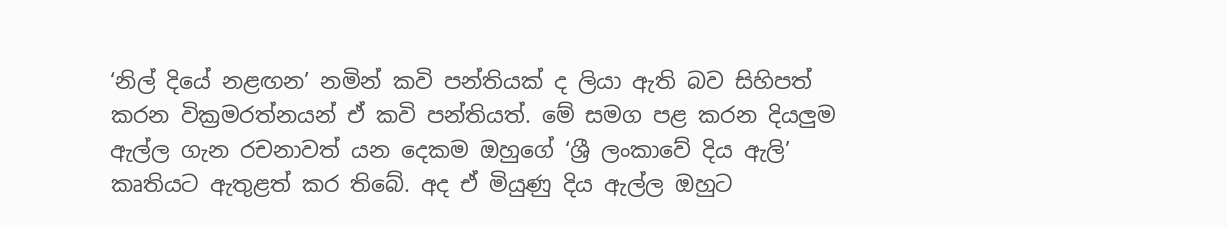‘නිල් දියේ නළඟන’ නමින් කවි පන්තියක් ද ලියා ඇති බව සිහිපත් කරන වික්‍රමරත්නයන් ඒ කවි පන්තියත්. මේ සමග පළ කරන දියලුම ඇල්ල ගැන රචනාවත් යන දෙකම ඔහුගේ ‘ශ්‍රී ලංකාවේ දිය ඇලි’ කෘතියට ඇතුළත් කර තිබේ. අද ඒ මියුණු දිය ඇල්ල ඔහුට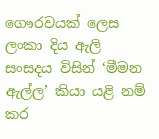ගෞරවයක් ලෙස ලංකා දිය ඇලි සංසදය විසින් ‘මීමන ඇල්ල’ කියා යළි නම් කර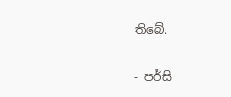තිබේ.

- පර්සි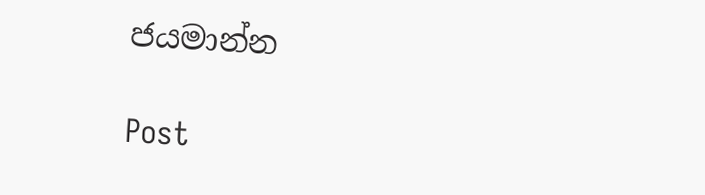ජයමාන්න

Post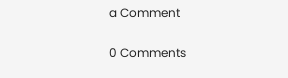a Comment

0 Comments